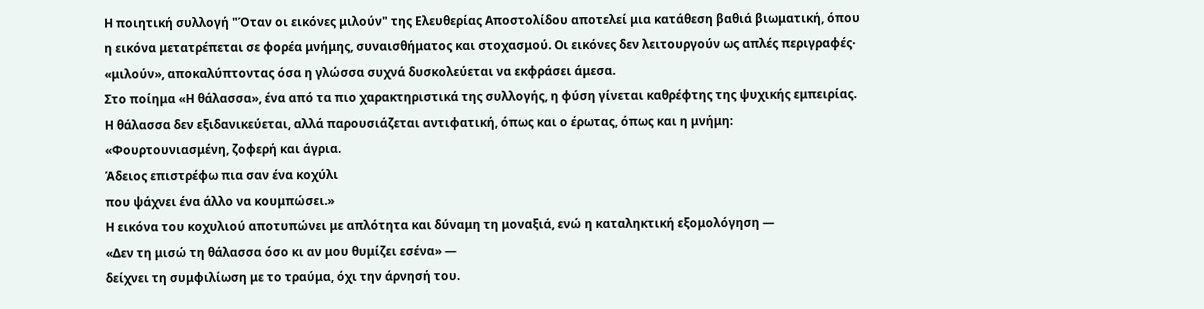Η ποιητική συλλογή "Όταν οι εικόνες μιλούν" της Ελευθερίας Αποστολίδου αποτελεί μια κατάθεση βαθιά βιωματική, όπου η εικόνα μετατρέπεται σε φορέα μνήμης, συναισθήματος και στοχασμού. Οι εικόνες δεν λειτουργούν ως απλές περιγραφές· «μιλούν», αποκαλύπτοντας όσα η γλώσσα συχνά δυσκολεύεται να εκφράσει άμεσα.
Στο ποίημα «Η θάλασσα», ένα από τα πιο χαρακτηριστικά της συλλογής, η φύση γίνεται καθρέφτης της ψυχικής εμπειρίας. Η θάλασσα δεν εξιδανικεύεται, αλλά παρουσιάζεται αντιφατική, όπως και ο έρωτας, όπως και η μνήμη:
«Φουρτουνιασμένη, ζοφερή και άγρια.
Άδειος επιστρέφω πια σαν ένα κοχύλι
που ψάχνει ένα άλλο να κουμπώσει.»
Η εικόνα του κοχυλιού αποτυπώνει με απλότητα και δύναμη τη μοναξιά, ενώ η καταληκτική εξομολόγηση —
«Δεν τη μισώ τη θάλασσα όσο κι αν μου θυμίζει εσένα» —
δείχνει τη συμφιλίωση με το τραύμα, όχι την άρνησή του.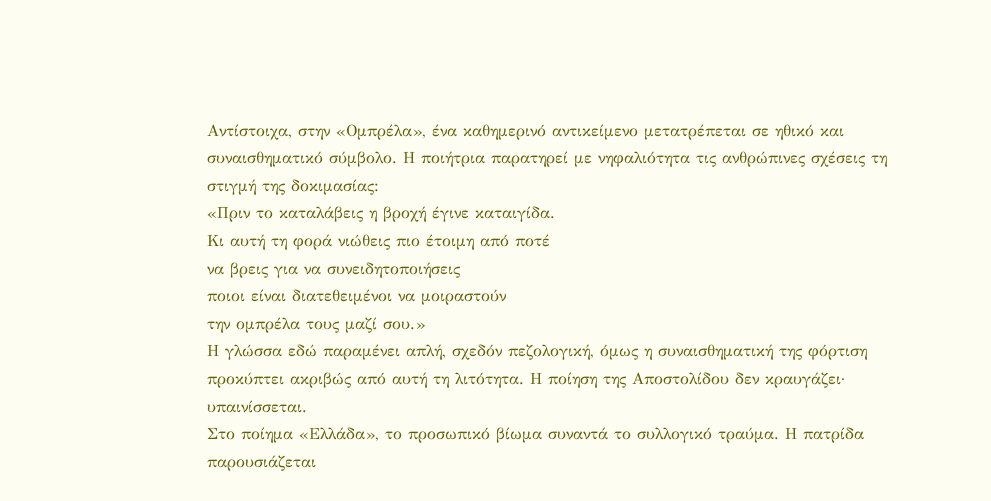Αντίστοιχα, στην «Ομπρέλα», ένα καθημερινό αντικείμενο μετατρέπεται σε ηθικό και συναισθηματικό σύμβολο. Η ποιήτρια παρατηρεί με νηφαλιότητα τις ανθρώπινες σχέσεις τη στιγμή της δοκιμασίας:
«Πριν το καταλάβεις η βροχή έγινε καταιγίδα.
Κι αυτή τη φορά νιώθεις πιο έτοιμη από ποτέ
να βρεις για να συνειδητοποιήσεις
ποιοι είναι διατεθειμένοι να μοιραστούν
την ομπρέλα τους μαζί σου.»
Η γλώσσα εδώ παραμένει απλή, σχεδόν πεζολογική, όμως η συναισθηματική της φόρτιση προκύπτει ακριβώς από αυτή τη λιτότητα. Η ποίηση της Αποστολίδου δεν κραυγάζει· υπαινίσσεται.
Στο ποίημα «Ελλάδα», το προσωπικό βίωμα συναντά το συλλογικό τραύμα. Η πατρίδα παρουσιάζεται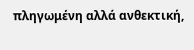πληγωμένη αλλά ανθεκτική,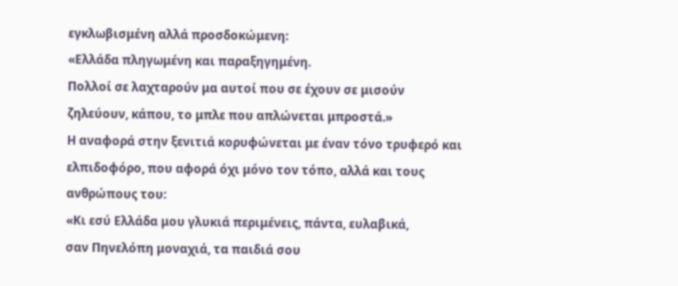εγκλωβισμένη αλλά προσδοκώμενη:
«Ελλάδα πληγωμένη και παραξηγημένη.
Πολλοί σε λαχταρούν μα αυτοί που σε έχουν σε μισούν
ζηλεύουν, κάπου, το μπλε που απλώνεται μπροστά.»
Η αναφορά στην ξενιτιά κορυφώνεται με έναν τόνο τρυφερό και ελπιδοφόρο, που αφορά όχι μόνο τον τόπο, αλλά και τους ανθρώπους του:
«Κι εσύ Ελλάδα μου γλυκιά περιμένεις, πάντα, ευλαβικά,
σαν Πηνελόπη μοναχιά, τα παιδιά σου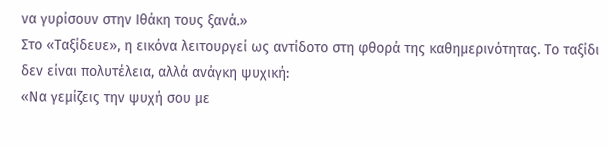να γυρίσουν στην Ιθάκη τους ξανά.»
Στο «Ταξίδευε», η εικόνα λειτουργεί ως αντίδοτο στη φθορά της καθημερινότητας. Το ταξίδι δεν είναι πολυτέλεια, αλλά ανάγκη ψυχική:
«Να γεμίζεις την ψυχή σου με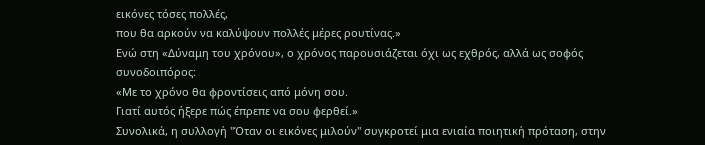εικόνες τόσες πολλές,
που θα αρκούν να καλύψουν πολλές μέρες ρουτίνας.»
Ενώ στη «Δύναμη του χρόνου», ο χρόνος παρουσιάζεται όχι ως εχθρός, αλλά ως σοφός συνοδοιπόρος:
«Με το χρόνο θα φροντίσεις από μόνη σου.
Γιατί αυτός ήξερε πώς έπρεπε να σου φερθεί.»
Συνολικά, η συλλογή "Όταν οι εικόνες μιλούν" συγκροτεί μια ενιαία ποιητική πρόταση, στην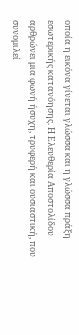οποία η εικόνα γίνεται γλώσσα και η γλώσσα πράξη εσωτερικής κατανόησης. Η Ελευθερία Αποστολίδου αρθρώνει μια φωνή ήσυχη, τρυφερή και ουσιαστική, που συνομιλεί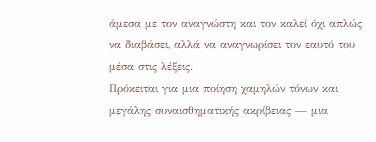άμεσα με τον αναγνώστη και τον καλεί όχι απλώς να διαβάσει, αλλά να αναγνωρίσει τον εαυτό του μέσα στις λέξεις.
Πρόκειται για μια ποίηση χαμηλών τόνων και μεγάλης συναισθηματικής ακρίβειας — μια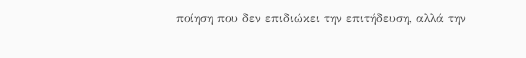ποίηση που δεν επιδιώκει την επιτήδευση, αλλά την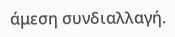άμεση συνδιαλλαγή.